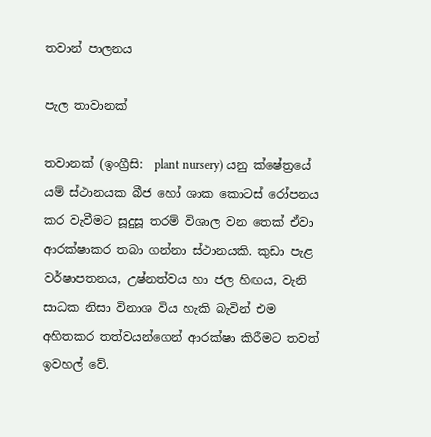තවාන් පාලනය

පැල තාවානක්

තවානක් (ඉංග්‍රීසි:  plant nursery) යනු ක්ෂේත්‍රයේ යම් ස්ථානයක බීජ හෝ ශාක කොටස් රෝපනය කර වැවීමට සූදුසූ තරම් විශාල වන තෙක් ඒවා ආරක්ෂාකර තබා ගන්නා ස්ථානයකි. කුඩා පැළ වර්ෂාපතනය, උෂ්නත්වය හා ජල හිඟය, වැනි සාධක නිසා විනාශ විය හැකි බැවින් එම අහිතකර තත්වයන්ගෙන් ආරක්ෂා කිරීමට තවත් ඉවහල් වේ.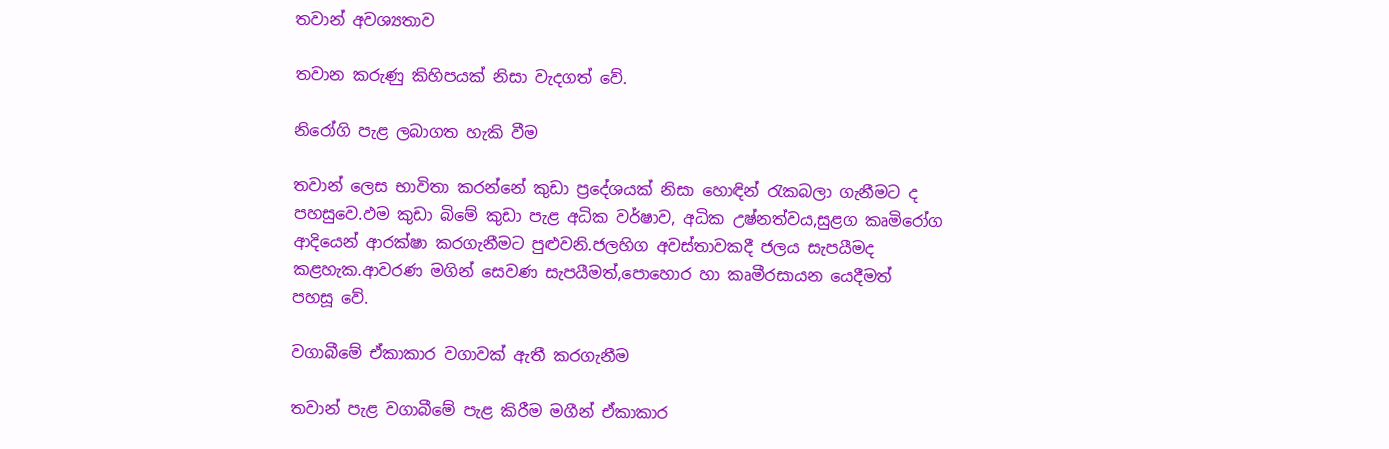තවාන් අවශ්‍යතාව

තවාන කරුණු කිහිපයක් නිසා වැදගත් වේ.

නිරෝගි පැළ ලබාගත හැකි වීම

තවාන් ලෙස භාවිතා කරන්නේ කුඩා ප්‍රදේශයක් නිසා හොඳින් රැකබලා ගැනීමට ද පහසුවෙ.ඵම කුඩා බිමේ කුඩා පැළ අධික වර්ෂාව, අධික උෂ්නත්වය,සුළග කෘමිරෝග ආදියෙන් ආරක්ෂා කරගැනීමට පුළුවනි.ජලහිග අවස්තාවකදී ජලය සැපයීමද කළහැක.ආවරණ මගින් සෙවණ සැපයීමත්,පොහොර හා කෘමීරසායන යෙදීමත් පහසූ ‍වේ.

වගාබීමේ ඒකාකාර වගාවක් ඇතී කරගැනීම

තවාන් පැළ වගාබීමේ පැළ කිරීම මගීන් ඒකාකාර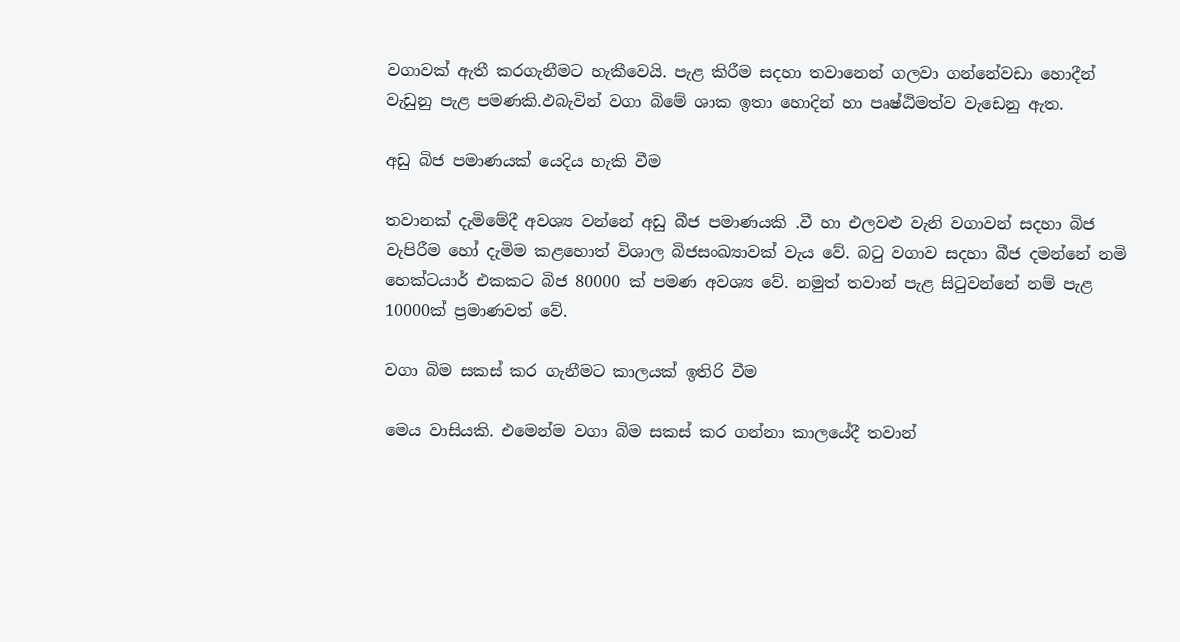වගාවක් ඇතී කරගැනීමට හැකීවෙයි. පැළ කිරීම සදහා තවානෙන් ගලවා ගන්නේවඩා හොදීන් වැඩුනු පැළ පමණකි.ඵබැවින් වගා බිමේ ශාක ඉතා හොදින් හා පෘෂ්ඨිමත්ව වැ‍ඩෙනු ඇත.

අඩු බිජ පමාණයක් යෙදිය හැකි වීම

තවානක් දැමිමේදී අවශ්‍ය වන්නේ අඩු බීජ පමාණයකි .වී හා එලවළු වැනි වගාවන් සදහා බිජ වැපිරීම හෝ දැමිම කළහොත් විශාල බිජසංඛ්‍යාවක් වැය වේ. බටු වගාව සදහා බීජ දමන්නේ නමි හෙක්ටයාර් එකකට බිජ 80000 ක් පමණ අවශ්‍ය වේ. නමුත් තවාන් පැළ සිටුවන්නේ නම් පැළ 10000ක් ප්‍රමාණවත් වේ.

වගා බිම සකස් කර ගැනීමට කාලයක් ඉතිරි වීම

මෙය වාසියකි. එමෙන්ම වගා බිම සකස් කර ගන්නා කාලයේදී තවාන්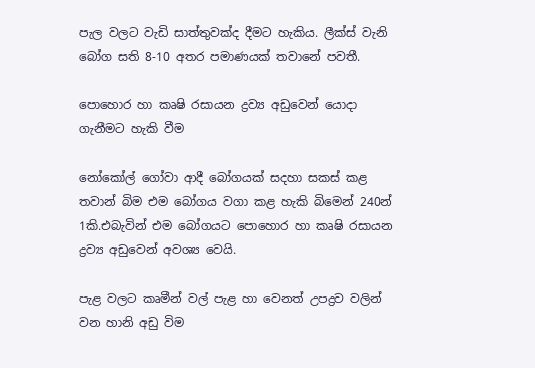පැල වලට වැඩි සාත්තුවක්ද දීමට හැකිය. ලීක්ස් වැනි බෝග සති 8-10 අතර පමාණයක් තවානේ පවතී.

පොහොර හා කෘෂි රසායන ද්‍රව්‍ය අඩුවෙන් යොදා ගැනීමට හැකි වීම

නෝකෝල් ගෝවා ආදී බෝගයක් සදහා සකස් කළ තවාන් බිම එම බෝගය වගා කළ හැකි බිමෙන් 240න් 1කි.එබැවින් එම බෝගයට පොහොර හා කෘෂි රසායන ද්‍රව්‍ය අඩුවෙන් අවශ්‍ය වෙයි.

පැළ වලට කෘමීන් වල් පැළ හා වෙනත් උපද්‍රව වලින් වන හානි අඩු විම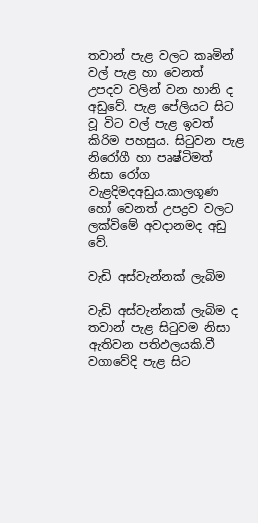තවාන් පැළ වලට කෘමින් වල් පැළ හා වෙනත් උපදව වලින් වන හානි ද අඩුවේ. පැළ පේලියට සිට වූ විට වල් පැළ ඉවත් කිරිම පහසුය. සිටුවන පැළ නිරෝගී හා පෘෂ්ටිමත් නිසා රෝග වැළදිමදඅඩුය.කාලගූණ හෝ වෙනත් උපද්‍රව වලට ලක්විමේ අවදානමද අඩු වේ.

වැඩි අස්වැන්නක් ලැබිම

වැඩි අස්වැන්නක් ලැබිම ද තවාන් පැළ සිටුවම නිසා ඇතිවන පතිඵලයකි.වී වගාවේදි පැළ සිට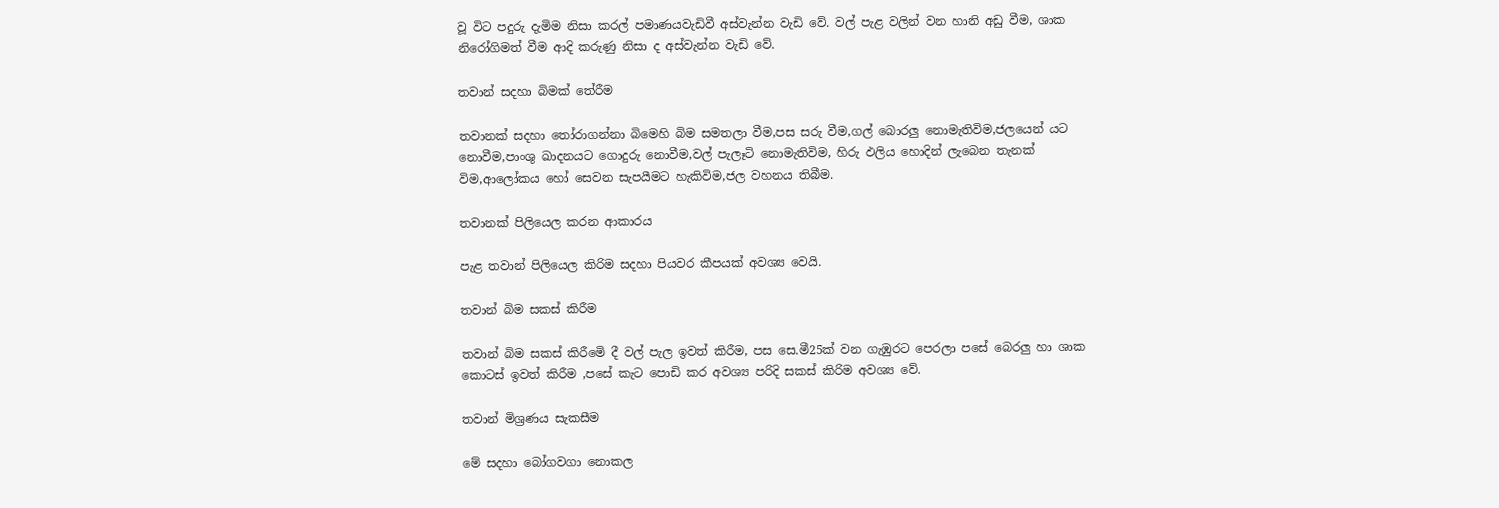වූ විට පදුරු දැමිම නිසා කරල් පමාණයවැඩිවී අස්වැන්න වැඩි වේ. වල් පැළ වලින් වන හානි අඩු වීම, ශාක නිරෝගිමත් වීම ආදි කරුණු නිසා ද අස්වැන්න වැඩි වේ.

තවාන් සදහා බිමක් තේරීම

තවානක් සදහා තෝරාගන්නා බිමෙහි බිම සමතලා වීම,පස සරු වීම,ගල් බොරලු නොමැතිවිම,ජලයෙන් යට නොවීම,පාංශු ඛාදනයට ගොදුරු නොවීම,වල් පැලෑටි නොමැතිවිම, හිරු ඵලිය හොදින් ලැබෙන තැනක් විම,ආලෝකය හෝ සෙවන සැපයීමට හැකිවිම,ජල වහනය තිබීම.

තවානක් පිලියෙල කරන ආකාරය

පැළ තවාන් පිලියෙල කිරිම සදහා පියවර කීපයක් අවශ්‍ය වෙයි.

තවාන් බිම සකස් කිරීම

තවාන් බිම සකස් කිරීමෙි දී වල් පැල ඉවත් කිරීම, පස ‍සෙ.මී25ක් වන ගැඹුරට පෙරලා පසේ බෙරලු හා ශාක කොටස් ඉවත් කිරීම ,පසේ කැට පොඩි කර අවශ්‍ය පරිදි සකස් කිරිම අවශ්‍ය වේ.

තවාන් මිශ්‍රණය සැකසීම

මේ සදහා බෝගවගා නොකල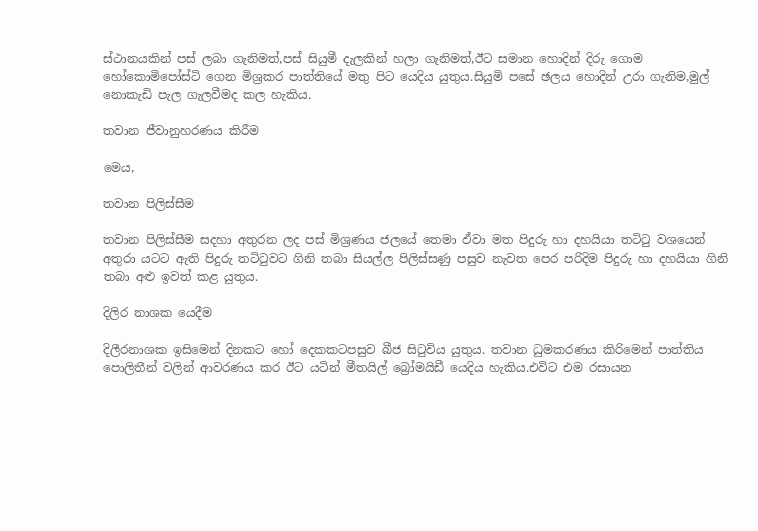ස්ථානයකින් පස් ලබා ගැනිමත්,පස් සියුමී දැලකින් හලා ගැනිමත්,ඊට සමාන හොදින් දිරු ගොම හෝකොමිපෝස්ටි ගෙන මිශ්‍රකර පාත්තියේ මතු පිට යෙදිය යුතුය.සියුමි පසේ ඡලය හොදින් උරා ගැනිම,මුල් නොකැඩි පැල ගැලවීමද කල හැකිය.

තවාන ජීවානුහරණය කිරීම

මෙය,

තවාන පිලිස්සීම

තවාන පිලිස්සීම සදහා අතුරන ලද පස් මිශ්‍රණය ජලයේ තෙමා ඵ්වා මත පිදුරු හා දහයියා තටිටු වශයෙන් අතුරා යටට ඇති පිදුරු තටිටුවට ගිනි තබා සියල්ල පිලිස්සණු පසුව නැවත පෙර පරිදිම පිදුරු හා දහයියා ගිනි තබා අළු ඉවත් කළ යුතුය.

දිලිර නාශක යෙදීම

දිලීරනාශක ඉසිමෙන් දිනකට හෝ දෙකකටපසුව බීජ සිටුවිය යුතුය. තවාන ධුමකරණය කිරිමෙන් පාත්තිය පොලිතීන් වලින් ආවරණය කර ඊට යටින් මීතයිල් බ්‍රෝමයිඩී යෙදිය හැකිය.එවිට එම රසායන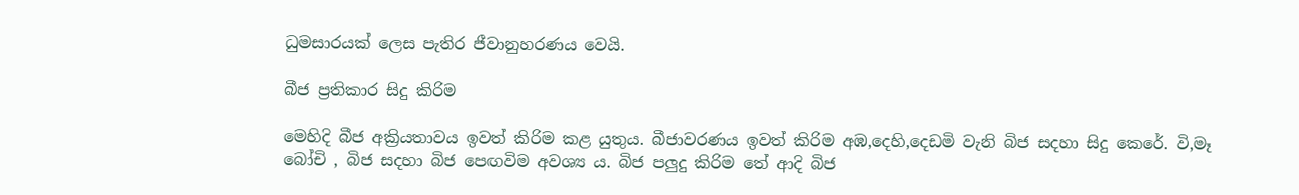ධුමසාරයක් ලෙස පැතිර ජීවානුහරණය වෙයි.

බීජ ප්‍රතිකාර සිදු කිරිම

මෙහිදි බීජ අක්‍රියතාවය ඉවත් කිරිම කළ යුතුය. බීජාවරණය ඉවත් කිරිම අඹ,දෙහි,දෙඩමි වැනි බිජ සදහා සිදු කෙරේ. වි,මෑ බෝචි , බිජ සදහා බිජ පෙඟවිම අවශ්‍ය ය. බිජ පලුදු කිරිම තේ ආදි බිජ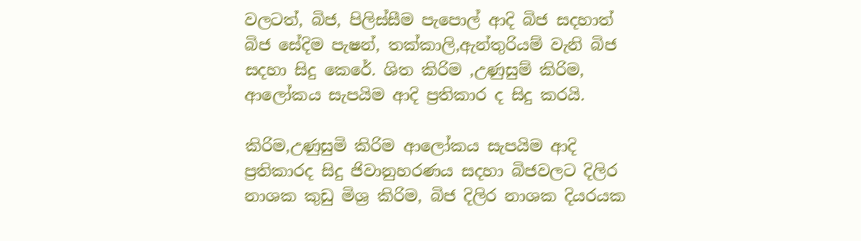වලටත්, බිජ, පිලිස්සීම පැපොල් ආදි බිජ සදහාත් බිජ සේදිම පැෂන්, තක්කාලි,ඇන්තුරියම් වැනි බිජ සදහා සිදු කෙරේ. ශිත කිරිම ,උණුසුම් කිරිම, ආලෝකය සැපයිම ආදි ප්‍රතිකාර ද සිදු කරයි.

කිරිම,උණුසුමි කිරිම ආලෝකය සැපයිම ආදි ප්‍රතිකාරද සිදු ජිවානුහරණය සදහා බිජවලට දිලිර නාශක කුඩු මිශ්‍ර කිරිම, බිජ දිලිර නාශක දියරයක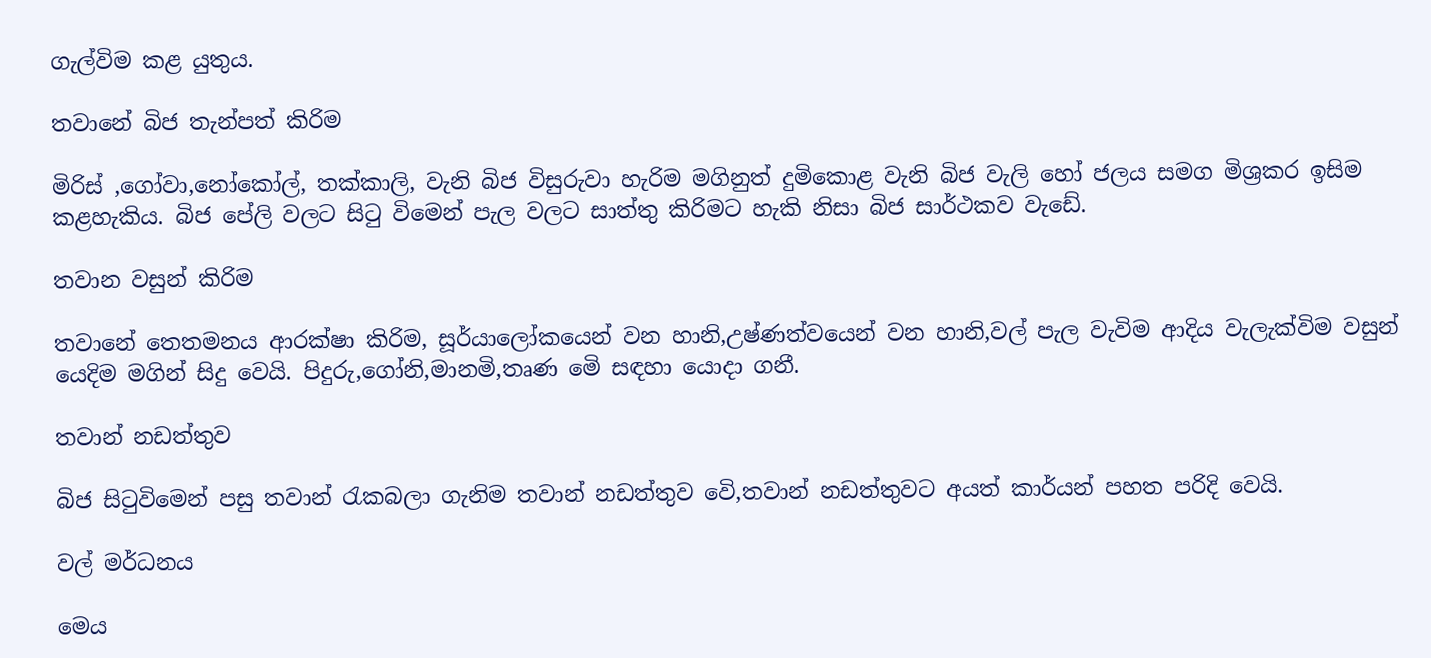ගැල්විම කළ යුතුය.

තවානේ බිජ තැන්පත් කිරිම

මිරිස් ,ගෝවා,නෝකෝල්, තක්කාලි, වැනි බිජ විසුරුවා හැරිම මගිනුත් දුමිකොළ වැනි බිජ වැලි හෝ ජලය සමග මිශ්‍රකර ඉසිම කළහැකිය. බිජ පේලි වලට සිටු විමෙන් පැල වලට සාත්තු කිරිමට හැකි නිසා බිජ සාර්ථකව වැඩේ.

තවාන වසුන් කිරිම

තවානේ තෙතමනය ආරක්ෂා කිරිම, සූර්යාලෝකයෙන් වන හානි,උෂ්ණත්වයෙන් වන හානි,වල් පැල වැවිම ආදිය වැලැක්විම වසුන් යෙදිම මගින් සිදු වෙයි. පිදුරු,ගෝනි,මානමි,තෘණ මෙි සඳහා යොදා ගනී.

තවාන් නඩත්තුව

බිජ සිටුවිමෙන් පසු තවාන් රැකබලා ගැනිම තවාන් නඩත්තුව වෙි,තවාන් නඩත්තුවට අයත් කාර්යන් පහත පරිදි වෙයි.

වල් මර්ධනය

මෙය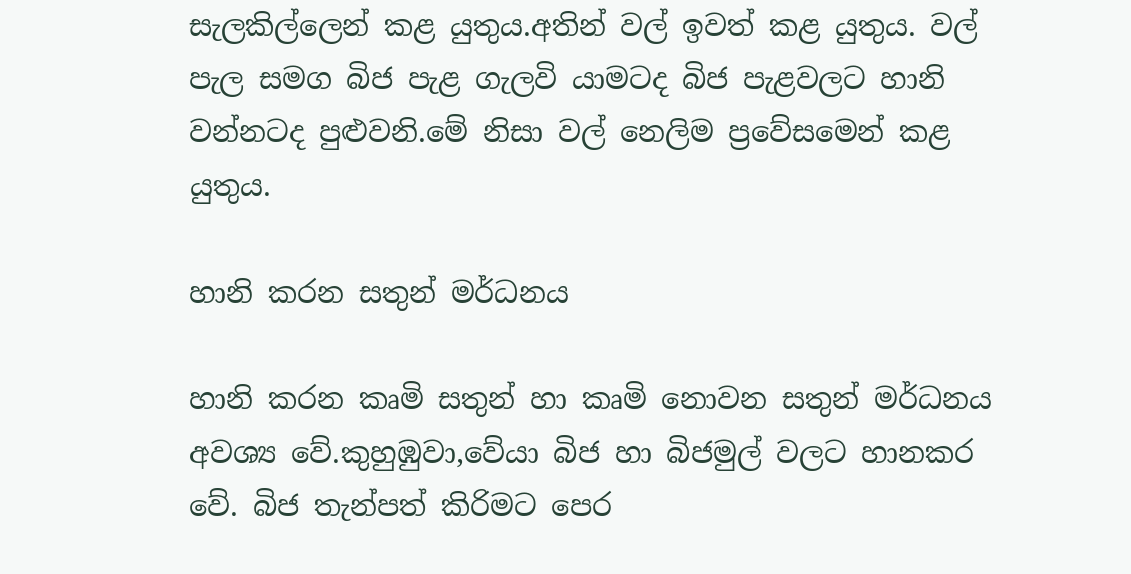සැලකිල්ලෙන් කළ යුතුය.අතින් වල් ඉවත් කළ යුතුය. වල් පැල සමග බිජ පැළ ගැලවි යාමටද බිජ පැළවලට හානි වන්නටද පුළුවනි.මේ නිසා වල් නෙලිම ප්‍රවේසමෙන් කළ යුතුය.

හානි කරන සතුන් මර්ධනය

හානි කරන කෘමි සතුන් හා කෘමි නොවන සතුන් මර්ධනය අවශ්‍ය වේ.කුහුඹුවා,වේයා බිජ හා බිජමුල් වලට හානකර වේ. බිජ තැන්පත් කිරිමට පෙර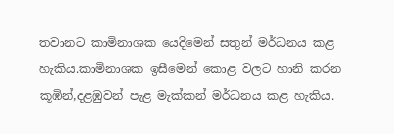තවානට කාමිනාශක යෙදිමෙන් සතුන් මර්ධනය කළ හැකිය.කාමිනාශක ඉසීමෙන් කොළ වලට හානි කරන කූඹින්,දළඹුවන් පැළ මැක්කන් මර්ධනය කළ හැකිය.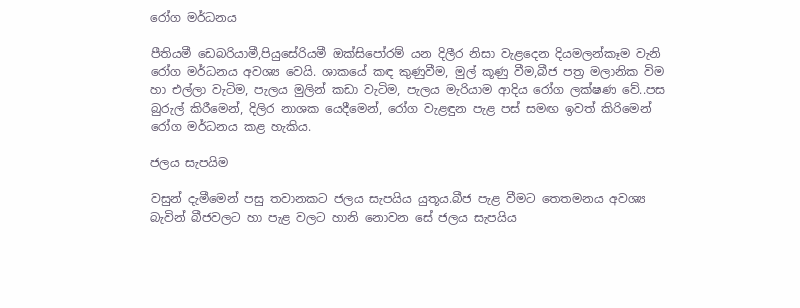රෝග මර්ධනය

පීතියමී ඩෙබරියාමී,පියුසේරියමී ඔක්සිපෝරම් යන දිලීර නිසා වැළදෙන දියමලන්කෑම වැනි රෝග මර්ධනය අවශ්‍ය වෙයි. ශාකයේ කඳ කුණුවීම, මුල් කූණු වීම,බීජ පත්‍ර මලානික විම හා එල්ලා වැටිම, පැලය මුලින් කඩා වැටිම, පැලය මැරියාම ආදිය රෝග ලක්ෂණ වේ..පස බුරුල් කිරීමෙන්, දිලිර නාශක යෙදීමෙන්, රෝග වැළඳුන පැළ පස් සමඟ ඉවත් කිරිමෙන් රෝග මර්ධනය කළ හැකිය.

ජලය සැපයිම

වසුන් දැමීමෙන් පසු තවානකට ජලය සැපයිය යුතූය.බීජ පැළ වීමට තෙතමනය අවශ්‍ය බැවින් බීජවලට හා පැළ වලට හානි නොවන සේ ජලය සැපයිය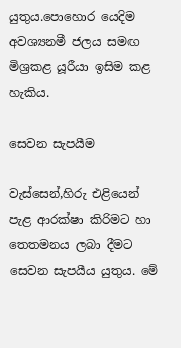යුතුය.පොහොර යෙදිම අවශ්‍යනමී ජලය සමඟ මිශ්‍රකළ යූරීයා ඉසිම කළ හැකිය.

සෙවන සැපයීම

වැස්සෙන්,හිරු එළියෙන් පැළ ආරක්ෂා කිරිමට හා තෙතමනය ලබා දීමට සෙවන සැපයීය යුතුය. මේ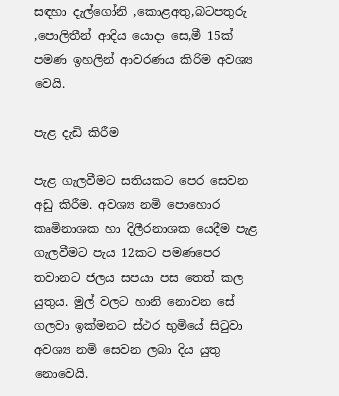සඳහා දැල්ගෝනි ,කොළඅතු,බටපතුරු ,පොලිතීන් ආදිය යොදා සෙ,මී 15ක් පමණ ඉහලින් ආවරණය කිරිම අවශ්‍ය වෙයි.

පැළ දැඩි කිරීම

පැළ ගැලවීමට සතියකට පෙර සෙවන අඩු කිරීම. අවශ්‍ය නමි පොහොර කෘමිනාශක හා දිලීරනාශක යෙදීම පැළ ගැලවීමට පැය 12කට පමණපෙර තවානට ජලය සපයා පස තෙත් කල යුතුය. මුල් වලට හානි නොවන සේ ගලවා ඉක්මනට ස්ථර භුමියේ සිටුවා අවශ්‍ය නමි සෙවන ලබා දිය යුතු නොවෙයි.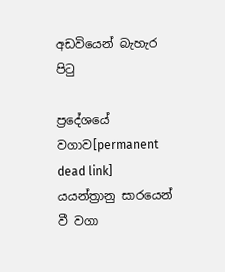අඩවියෙන් බැහැර පිටු

ප්‍රදේශයේ වගාව[permanent dead link] යයන්ත්‍රානු සාරයෙන් වී වගා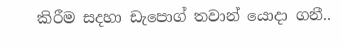කිරීම සදහා ඩැපොග් තවාන් යොදා ගනී..